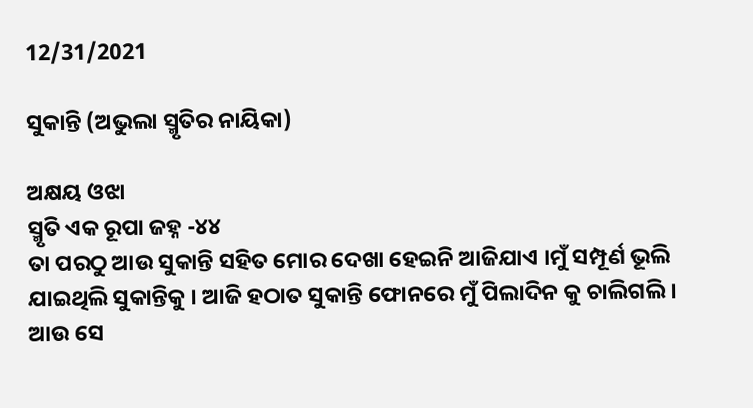12/31/2021

ସୁକାନ୍ତି (ଅଭୁଲା ସ୍ମୃତିର ନାୟିକା)

ଅକ୍ଷୟ ଓଝା
ସ୍ମୃତି ଏକ ରୂପା ଜହ୍ନ -୪୪
ତା ପରଠୁ ଆଉ ସୁକାନ୍ତି ସହିତ ମୋର ଦେଖା ହେଇନି ଆଜିଯାଏ ।ମୁଁ ସମ୍ପୂର୍ଣ ଭୂଲି ଯାଇଥିଲି ସୁକାନ୍ତିକୁ । ଆଜି ହଠାତ ସୁକାନ୍ତି ଫୋନରେ ମୁଁ ପିଲାଦିନ କୁ ଚାଲିଗଲି । ଆଉ ସେ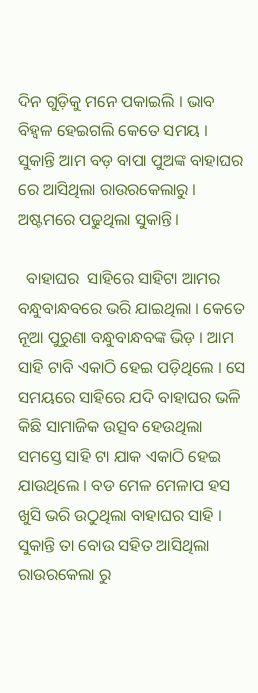ଦିନ ଗୁଡ଼ିକୁ ମନେ ପକାଇଲି । ଭାବ ବିହ୍ୱଳ ହେଇଗଲି କେତେ ସମୟ । ସୁକାନ୍ତି ଆମ ବଡ଼ ବାପା ପୁଅଙ୍କ ବାହାଘର ରେ ଆସିଥିଲା ରାଉରକେଲାରୁ । ଅଷ୍ଟମରେ ପଢୁଥିଲା ସୁକାନ୍ତି।

  ବାହାଘର  ସାହିରେ ସାହିଟା ଆମର ବନ୍ଧୁବାନ୍ଧବରେ ଭରି ଯାଇଥିଲା । କେତେ ନୂଆ ପୁରୁଣା ବନ୍ଧୁବାନ୍ଧବଙ୍କ ଭିଡ଼ । ଆମ ସାହି ଟାବି ଏକାଠି ହେଇ ପଡ଼ିଥିଲେ । ସେ ସମୟରେ ସାହିରେ ଯଦି ବାହାଘର ଭଳି କିଛି ସାମାଜିକ ଉତ୍ସବ ହେଉଥିଲା ସମସ୍ତେ ସାହି ଟା ଯାକ ଏକାଠି ହେଇ ଯାଉଥିଲେ । ବଡ ମେଳ ମେଳାପ ହସ ଖୁସି ଭରି ଉଠୁଥିଲା ବାହାଘର ସାହି । ସୁକାନ୍ତି ତା ବୋଉ ସହିତ ଆସିଥିଲା ରାଉରକେଲା ରୁ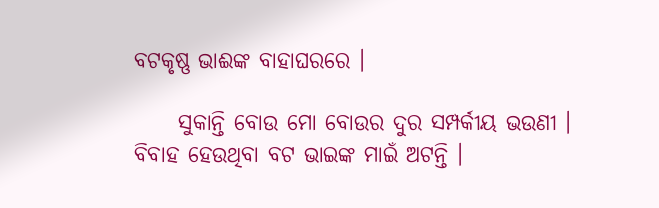ବଟକୃଷ୍ଣ ଭାଈଙ୍କ ବାହାଘରରେ ।

     ସୁକାନ୍ତି ବୋଉ ମୋ ବୋଉର ଦୁର ସମ୍ପର୍କୀୟ ଭଉଣୀ । ବିବାହ ହେଉଥିବା ବଟ ଭାଇଙ୍କ ମାଇଁ ଅଟନ୍ତି ।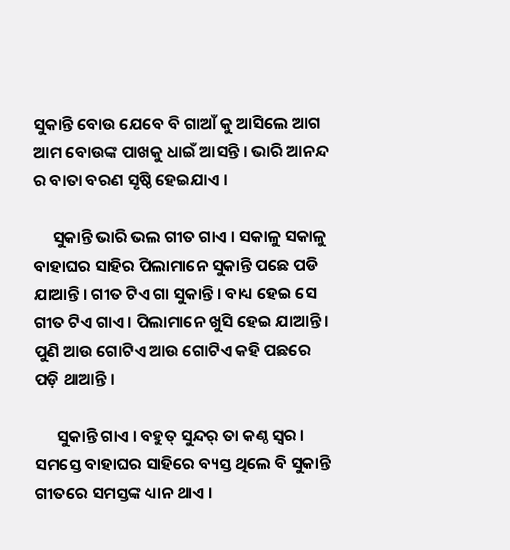ସୁକାନ୍ତି ବୋଉ ଯେବେ ବି ଗାଆଁ କୁ ଆସିଲେ ଆଗ ଆମ ବୋଉଙ୍କ ପାଖକୁ ଧାଇଁ ଆସନ୍ତି । ଭାରି ଆନନ୍ଦ ର ବାତା ବରଣ ସୃଷ୍ଠି ହେଇଯାଏ ।

     ସୁକାନ୍ତି ଭାରି ଭଲ ଗୀତ ଗାଏ । ସକାଳୁ ସକାଳୁ ବାହାଘର ସାହିର ପିଲାମାନେ ସୁକାନ୍ତି ପଛେ ପଡି ଯାଆନ୍ତି । ଗୀତ ଟିଏ ଗା ସୁକାନ୍ତି । ବାଧ୍ୟ ହେଇ ସେ ଗୀତ ଟିଏ ଗାଏ । ପିଲାମାନେ ଖୁସି ହେଇ ଯାଆନ୍ତି । ପୁଣି ଆଉ ଗୋଟିଏ ଆଉ ଗୋଟିଏ କହି ପଛରେ ପଡ଼ି ଥାଆନ୍ତି ।

      ସୁକାନ୍ତି ଗାଏ । ବହୁତ୍ ସୁନ୍ଦର୍ ତା କଣ୍ଠ ସ୍ଵର । ସମସ୍ତେ ବାହାଘର ସାହିରେ ବ୍ୟସ୍ତ ଥିଲେ ବି ସୁକାନ୍ତି ଗୀତରେ ସମସ୍ତଙ୍କ ଧ୍ୟାନ ଥାଏ ।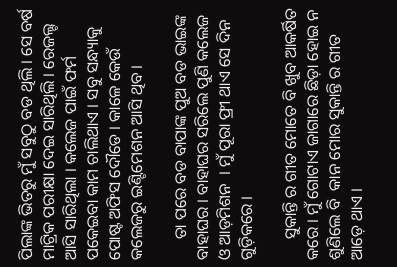ପିଲାଙ୍କ ଭିତରୁ ମୁଁ ସବୁଠୁ ବଡ ଥିଲି । ସେ ବର୍ଷ ମାଟ୍ରିକ ପରୀକ୍ଷା ଦେଇ ସାରିଥିଲି । ରେଜଲ୍ଟ ଆସି ସାରିଥିଲା । କଲେଜ ପାଇଁ ଫର୍ମ ପକେଇବା କାମ ଚାଲିଥାଏ । ସବୁ ସନ୍ଧ୍ୟାକୁ ପୋଷ୍ଟ ଅଫିସ ଦୌଡେ । କାଳେ କେଉଁ କଲେଜରୁ ଇଣ୍ଟିମେଶନ ଆସି ଥିବ ।

     ତା ପରେ ବଡ ବାପାଙ୍କ ପୁଅ ବଡ ଭାଇଙ୍କ ବାହାଘର । ବାହାଘର ସରିଲେ ପୁଣି କଲେଜ ଓ ଆଡ଼ମିଶନ  । ମୁଁ ପୂରା ଫ୍ରୀ ଥାଏ ସେ ଦିନ ଗୁଡ଼ିକରେ ।

     ସୁକାନ୍ତି ର ଗୀତ ମୋତେ ବି ଖୁବ ଆକର୍ଷିତ କରେ । ମୁଁ ଗୋଟାଏ ଜାଗାରେ ଛିଡ଼ା ହୋଇ ନ ଶୁଣିଲେ ବି  କାନ ମୋର ସୁକାନ୍ତି ର ଗୀତ ଆଡ଼େ ଥାଏ ।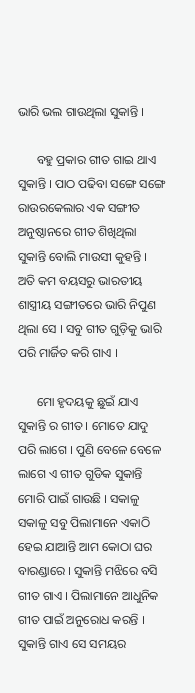ଭାରି ଭଲ ଗାଉଥିଲା ସୁକାନ୍ତି ।

      ବହୁ ପ୍ରକାର ଗୀତ ଗାଇ ଥାଏ ସୁକାନ୍ତି । ପାଠ ପଢିବା ସଙ୍ଗେ ସଙ୍ଗେ ରାଉରକେଲାର ଏକ ସଙ୍ଗୀତ ଅନୁଷ୍ଠାନରେ ଗୀତ ଶିଖିଥିଲା ସୁକାନ୍ତି ବୋଲି ମାଉସୀ କୁହନ୍ତି । ଅତି କମ ବୟସରୁ ଭାରତୀୟ ଶାସ୍ତ୍ରୀୟ ସଙ୍ଗୀତରେ ଭାରି ନିପୁଣ  ଥିଲା ସେ । ସବୁ ଗୀତ ଗୁଡ଼ିକୁ ଭାରି ପରି ମାର୍ଜିତ କରି ଗାଏ ।

      ମୋ ହୃଦୟକୁ ଛୁଇଁ ଯାଏ ସୁକାନ୍ତି ର ଗୀତ । ମୋତେ ଯାଦୁ ପରି ଲାଗେ । ପୁଣି ବେଳେ ବେଳେ ଲାଗେ ଏ ଗୀତ ଗୁଡିକ ସୁକାନ୍ତି ମୋରି ପାଇଁ ଗାଉଛି । ସକାଳୁ ସକାଳୁ ସବୁ ପିଲାମାନେ ଏକାଠି ହେଇ ଯାଆନ୍ତି ଆମ କୋଠା ଘର ବାରଣ୍ଡାରେ । ସୁକାନ୍ତି ମଝିରେ ବସି ଗୀତ ଗାଏ । ପିଲାମାନେ ଆଧୁନିକ ଗୀତ ପାଇଁ ଅନୁରୋଧ କରନ୍ତି । ସୁକାନ୍ତି ଗାଏ ସେ ସମୟର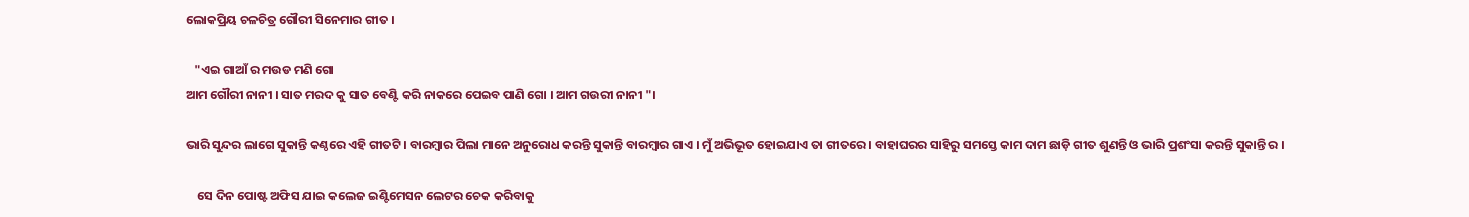ଲୋକପ୍ରିୟ ଚଳଚିତ୍ର ଗୌରୀ ସିନେମାର ଗୀତ ।

   "ଏଇ ଗାଆଁ ର ମଉଡ ମଣି ଗୋ
ଆମ ଗୌରୀ ନାନୀ । ସାତ ମରଦ କୁ ସାତ ବେଣ୍ଟି କରି ନାକରେ ପେଇବ ପାଣି ଗୋ । ଆମ ଗଉରୀ ନାନୀ "।

ଭାରି ସୁନ୍ଦର ଲାଗେ ସୁକାନ୍ତି କଣ୍ଠରେ ଏହି ଗୀତଟି । ବାରମ୍ବାର ପିଲା ମାନେ ଅନୁରୋଧ କରନ୍ତି ସୁକାନ୍ତି ବାରମ୍ବାର ଗାଏ । ମୁଁ ଅଭିଭୂତ ହୋଇଯାଏ ତା ଗୀତରେ । ବାହାଘରର ସାହିରୁ ସମସ୍ତେ କାମ ଦାମ ଛାଡ଼ି ଗୀତ ଶୁଣନ୍ତି ଓ ଭାରି ପ୍ରଶଂସା କରନ୍ତି ସୁକାନ୍ତି ର ।

    ସେ ଦିନ ପୋଷ୍ଟ ଅଫିସ ଯାଇ କଲେଜ ଇଣ୍ଟିମେସନ ଲେଟର ଚେକ କରିବାକୁ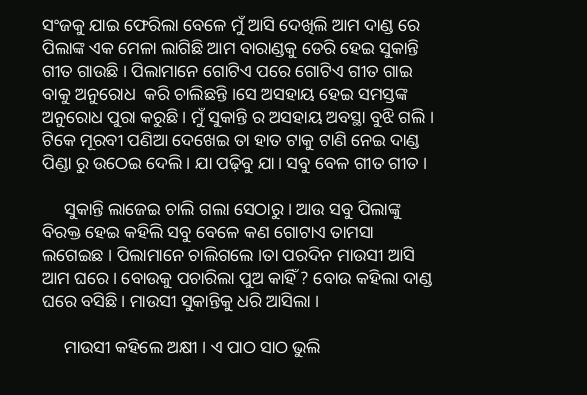ସଂଜକୁ ଯାଇ ଫେରିଲା ବେଳେ ମୁଁ ଆସି ଦେଖିଲି ଆମ ଦାଣ୍ଡ ରେ ପିଲାଙ୍କ ଏକ ମେଳା ଲାଗିଛି ଆମ ବାରାଣ୍ଡକୁ ଡେରି ହେଇ ସୁକାନ୍ତି ଗୀତ ଗାଉଛି । ପିଲାମାନେ ଗୋଟିଏ ପରେ ଗୋଟିଏ ଗୀତ ଗାଇ ବାକୁ ଅନୁରୋଧ  କରି ଚାଲିଛନ୍ତି ।ସେ ଅସହାୟ ହେଇ ସମସ୍ତଙ୍କ ଅନୁରୋଧ ପୁରା କରୁଛି । ମୁଁ ସୁକାନ୍ତି ର ଅସହାୟ ଅବସ୍ଥା ବୁଝି ଗଲି । ଟିକେ ମୂରବୀ ପଣିଆ ଦେଖେଇ ତା ହାତ ଟାକୁ ଟାଣି ନେଇ ଦାଣ୍ଡ ପିଣ୍ଡା ରୁ ଉଠେଇ ଦେଲି । ଯା ପଢ଼ିବୁ ଯା। ସବୁ ବେଳ ଗୀତ ଗୀତ ।

     ସୁକାନ୍ତି ଲାଜେଇ ଚାଲି ଗଲା ସେଠାରୁ । ଆଉ ସବୁ ପିଲାଙ୍କୁ ବିରକ୍ତ ହେଇ କହିଲି ସବୁ ବେଳେ କଣ ଗୋଟାଏ ତାମସା ଲଗେଇଛ । ପିଲାମାନେ ଚାଲିଗଲେ ।ତା ପରଦିନ ମାଉସୀ ଆସି ଆମ ଘରେ । ବୋଉକୁ ପଚାରିଲା ପୁଅ କାହିଁ ? ବୋଉ କହିଲା ଦାଣ୍ଡ ଘରେ ବସିଛି । ମାଉସୀ ସୁକାନ୍ତିକୁ ଧରି ଆସିଲା ।

     ମାଉସୀ କହିଲେ ଅକ୍ଷୀ । ଏ ପାଠ ସାଠ ଭୁଲି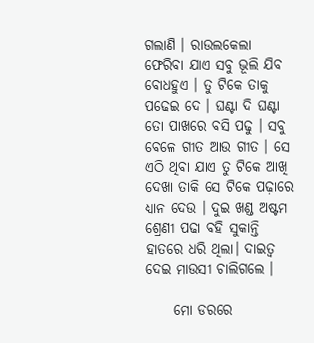ଗଲାଣି । ରାଉଲକେଲା ଫେରିବା ଯାଏ ସବୁ ଭୂଲି ଯିବ ବୋଧହୁଏ । ତୁ ଟିକେ ତାକୁ ପଢେଇ ଦେ । ଘଣ୍ଟା ଦି ଘଣ୍ଟା ତୋ ପାଖରେ ବସି ପଢୁ । ସବୁ ବେଳେ ଗୀତ ଆଉ ଗୀତ । ସେ ଏଠି ଥିବା ଯାଏ ତୁ ଟିକେ ଆଖି ଦେଖା ତାକି ସେ ଟିକେ ପଢ଼ାରେ ଧ୍ୟାନ ଦେଉ । ଦୁଇ ଖଣ୍ଡ ଅଷ୍ଟମ ଶ୍ରେଣୀ ପଢା ବହି ସୁକାନ୍ତି ହାତରେ ଧରି ଥିଲା। ଦାଇତ୍ୱ ଦେଇ ମାଉସୀ ଚାଲିଗଲେ ।

     ମୋ ଡରରେ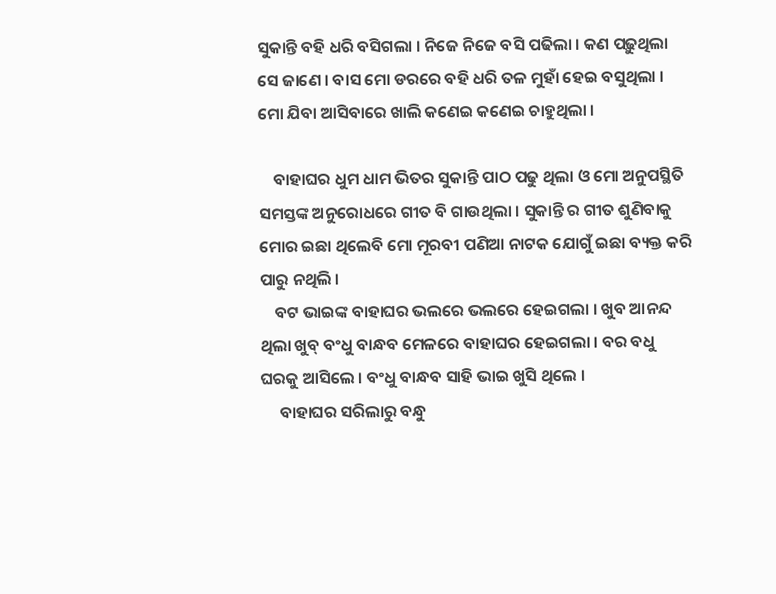ସୁକାନ୍ତି ବହି ଧରି ବସିଗଲା । ନିଜେ ନିଜେ ବସି ପଢିଲା । କଣ ପଢ଼ୁଥିଲା ସେ ଜାଣେ । ବାସ ମୋ ଡରରେ ବହି ଧରି ତଳ ମୁହାଁ ହେଇ ବସୁଥିଲା । ମୋ ଯିବା ଆସିବାରେ ଖାଲି କଣେଇ କଣେଇ ଚାହୁଥିଲା ।

    ବାହାଘର ଧୁମ ଧାମ ଭିତର ସୁକାନ୍ତି ପାଠ ପଢୁ ଥିଲା ଓ ମୋ ଅନୁପସ୍ଥିତି ସମସ୍ତଙ୍କ ଅନୁରୋଧରେ ଗୀତ ବି ଗାଉଥିଲା । ସୁକାନ୍ତି ର ଗୀତ ଶୁଣିବାକୁ ମୋର ଇଛା ଥିଲେବି ମୋ ମୂରବୀ ପଣିଆ ନାଟକ ଯୋଗୁଁ ଇଛା ବ୍ୟକ୍ତ କରି ପାରୁ ନଥିଲି ।
    ବଟ ଭାଇଙ୍କ ବାହାଘର ଭଲରେ ଭଲରେ ହେଇଗଲା । ଖୁବ ଆନନ୍ଦ ଥିଲା ଖୁବ୍ ବଂଧୁ ବାନ୍ଧବ ମେଳରେ ବାହାଘର ହେଇଗଲା । ବର ବଧୁ ଘରକୁ ଆସିଲେ । ବଂଧୁ ବାନ୍ଧବ ସାହି ଭାଇ ଖୁସି ଥିଲେ ।
     ବାହାଘର ସରିଲାରୁ ବନ୍ଧୁ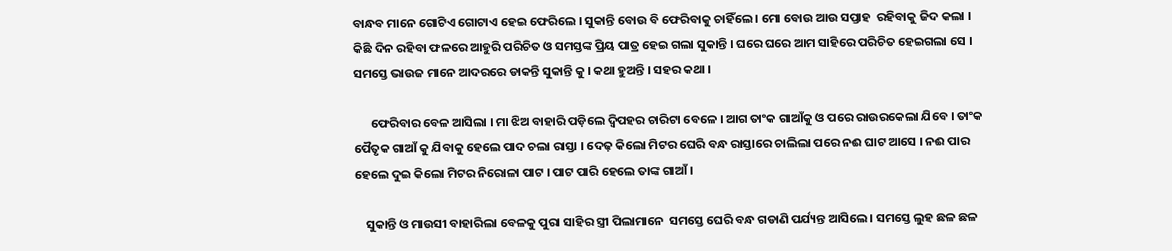ବାନ୍ଧବ ମାନେ ଗୋଟିଏ ଗୋଟାଏ ହେଇ ଫେରିଲେ । ସୁକାନ୍ତି ବୋଉ ବି ଫେରିବାକୁ ଚାହିଁଲେ । ମୋ ବୋଉ ଆଉ ସପ୍ତାହ  ରହିବାକୁ ଜିଦ କଲା । କିଛି ଦିନ ରହିବା ଫଳରେ ଆହୁରି ପରିଚିତ ଓ ସମସ୍ତଙ୍କ ପ୍ରିୟ ପାତ୍ର ହେଇ ଗଲା ସୁକାନ୍ତି । ଘରେ ଘରେ ଆମ ସାହିରେ ପରିଚିତ ହେଇଗଲା ସେ । ସମସ୍ତେ ଭାଉଜ ମାନେ ଆଦରରେ ଡାକନ୍ତି ସୁକାନ୍ତି କୁ । କଥା ହୁଅନ୍ତି । ସହର କଥା ।

      ଫେରିବାର ବେଳ ଆସିଲା । ମା ଝିଅ ବାହାରି ପଡ଼ିଲେ ଦ୍ୱିପହର ଚାରିଟା ବେଳେ । ଆଗ ତାଂକ ଗାଆଁକୁ ଓ ପରେ ରାଉରକେଲା ଯିବେ । ତାଂକ ପୈତୃକ ଗାଆଁ କୁ ଯିବାକୁ ହେଲେ ପାଦ ଚଲା ରାସ୍ତା । ଦେଢ଼ କିଲୋ ମିଟର ଘେରି ବନ୍ଧ ରାସ୍ତାରେ ଚାଲିଲା ପରେ ନଈ ଘାଟ ଆସେ । ନଈ ପାର ହେଲେ ଦୁଇ କିଲୋ ମିଟର ନିରୋଳା ପାଟ । ପାଟ ପାରି ହେଲେ ତାଙ୍କ ଗାଆଁ ।

    ସୁକାନ୍ତି ଓ ମାଉସୀ ବାହାରିଲା ବେଳକୁ ପୁରା ସାହିର ସ୍ତ୍ରୀ ପିଲାମାନେ  ସମସ୍ତେ ଘେରି ବନ୍ଧ ଗଡାଣି ପର୍ଯ୍ୟନ୍ତ ଆସିଲେ । ସମସ୍ତେ ଲୁହ ଛଳ ଛଳ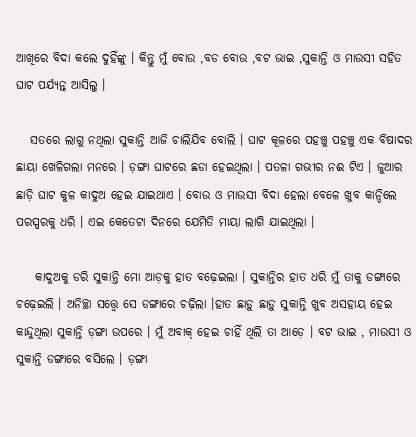ଆଖିରେ ବିଦା କଲେ ଦୁହିଁଙ୍କୁ । କିନ୍ତୁ ମୁଁ ବୋଉ ,ବଡ ବୋଉ ,ବଟ ଭାଇ ,ସୁକାନ୍ତି ଓ ମାଉସୀ ସହିତ ଘାଟ ପର୍ଯ୍ୟନ୍ତ ଆସିଲୁ ।

   ସତରେ ଲାଗୁ ନଥିଲା ସୁକାନ୍ତି ଆଜି ଚାଲିଯିବ ବୋଲି । ଘାଟ କୂଳରେ ପହଞ୍ଚୁ ପହଞ୍ଚୁ ଏକ ବିଷାଦର ଛାୟା ଖେଳିଗଲା ମନରେ । ଡ଼ଙ୍ଗା ଘାଟରେ ଛଡା ହେଇଥିଲା । ପତଳା ଗଭୀର ନଈ ଟିଏ । ଜୁଆର ଛାଡ଼ି ଘାଟ କୁଳ କାଦୁଅ ହେଇ ଯାଇଥାଏ । ବୋଉ ଓ ମାଉସୀ ବିଦା ହେଲା ବେଳେ ଖୁବ କାନ୍ଦିଲେ ପରସ୍ପରକୁ ଧରି । ଏଇ କେତେଟା ଦିନରେ ଯେମିତି ମାୟା ଲାଗି ଯାଇଥିଲା ।

    କାଦୁଅକୁ ଡରି ସୁକାନ୍ତି ମୋ ଆଡ଼କୁ ହାତ ବଢ଼େଇଲା । ସୁକାନ୍ତିର ହାତ ଧରି ମୁଁ ତାକୁ ଡଙ୍ଗାରେ ଚଢ଼େଇଲି । ଅନିଚ୍ଛା ସତ୍ତ୍ୱେ ସେ ଡଙ୍ଗାରେ ଚଢ଼ିଲା ।ହାତ ଛାଡ଼ୁ ଛାଡ଼ୁ ସୁକାନ୍ତି ଖୁବ ଅସହାୟ ହେଇ କାନ୍ଦୁଥିଲା ସୁକାନ୍ତି ଡ଼ଙ୍ଗା ଉପରେ । ମୁଁ ଅବାକ୍ ହେଇ ଚାହିଁ ଥିଲି ତା ଆଡ଼େ । ବଟ ଭାଇ , ମାଉସୀ ଓ ସୁକାନ୍ତି ଡଙ୍ଗାରେ ବସିଲେ । ଡ଼ଙ୍ଗା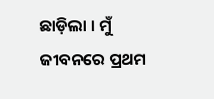ଛାଡ଼ିଲା । ମୁଁ ଜୀବନରେ ପ୍ରଥମ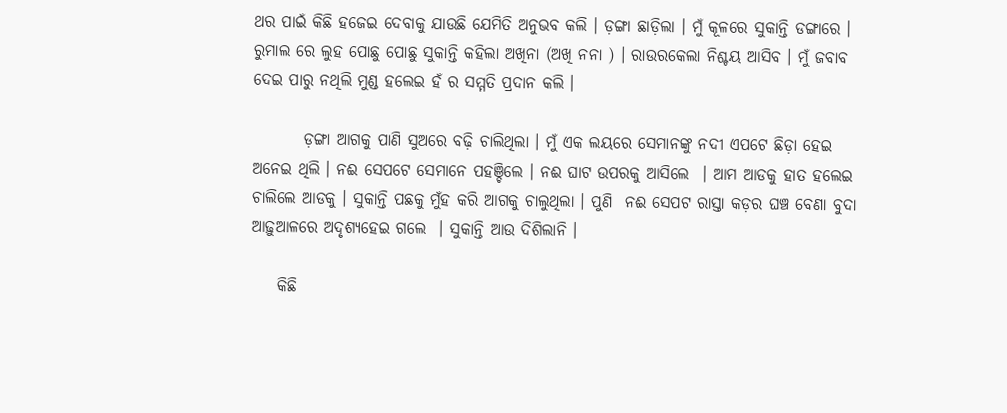ଥର ପାଇଁ କିଛି ହଜେଇ ଦେବାକୁ ଯାଉଛି ଯେମିତି ଅନୁଭବ କଲି । ଡ଼ଙ୍ଗା ଛାଡ଼ିଲା । ମୁଁ କୂଳରେ ସୁକାନ୍ତି ଡଙ୍ଗାରେ । ରୁମାଲ ରେ ଲୁହ ପୋଛୁ ପୋଛୁ ସୁକାନ୍ତି କହିଲା ଅଖିନା (ଅଖି ନନା ) । ରାଉରକେଲା ନିଶ୍ଚୟ ଆସିବ । ମୁଁ ଜବାବ ଦେଇ ପାରୁ ନଥିଲି ମୁଣ୍ଡ ହଲେଇ ହଁ ର ସମ୍ମତି ପ୍ରଦାନ କଲି ।

        ଡ଼ଙ୍ଗା ଆଗକୁ ପାଣି ସୁଅରେ ବଢ଼ି ଚାଲିଥିଲା । ମୁଁ ଏକ ଲୟରେ ସେମାନଙ୍କୁ ନଦୀ ଏପଟେ ଛିଡ଼ା ହେଇ ଅନେଇ ଥିଲି । ନଈ ସେପଟେ ସେମାନେ ପହଞ୍ଚିଲେ । ନଈ ଘାଟ ଉପରକୁ ଆସିଲେ  । ଆମ ଆଡକୁ ହାତ ହଲେଇ ଚାଲିଲେ ଆଡକୁ । ସୁକାନ୍ତି ପଛକୁ ମୁଁହ କରି ଆଗକୁ ଚାଲୁଥିଲା । ପୁଣି  ନଈ ସେପଟ ରାସ୍ତା କଡ଼ର ଘଞ୍ଚ ବେଣା ବୁଦା ଆଢ଼ୁଆଳରେ ଅଦୃଶ୍ୟହେଇ ଗଲେ  । ସୁକାନ୍ତି ଆଉ ଦିଶିଲାନି ।

    କିଛି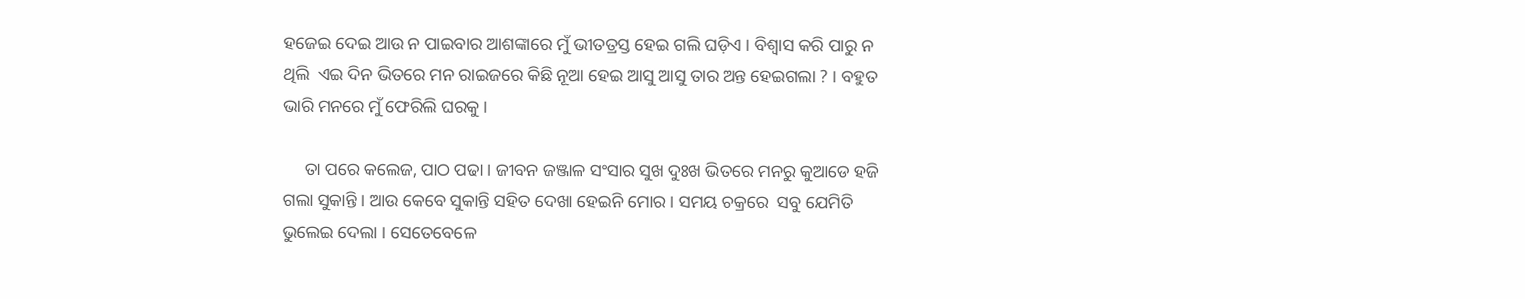ହଜେଇ ଦେଇ ଆଉ ନ ପାଇବାର ଆଶଙ୍କାରେ ମୁଁ ଭୀତତ୍ରସ୍ତ ହେଇ ଗଲି ଘଡ଼ିଏ । ବିଶ୍ୱାସ କରି ପାରୁ ନ ଥିଲି  ଏଇ ଦିନ ଭିତରେ ମନ ରାଇଜରେ କିଛି ନୂଆ ହେଇ ଆସୁ ଆସୁ ତାର ଅନ୍ତ ହେଇଗଲା ? । ବହୁତ ଭାରି ମନରେ ମୁଁ ଫେରିଲି ଘରକୁ ।

     ତା ପରେ କଲେଜ, ପାଠ ପଢା । ଜୀବନ ଜଞ୍ଜାଳ ସଂସାର ସୁଖ ଦୁଃଖ ଭିତରେ ମନରୁ କୁଆଡେ ହଜି ଗଲା ସୁକାନ୍ତି । ଆଉ କେବେ ସୁକାନ୍ତି ସହିତ ଦେଖା ହେଇନି ମୋର । ସମୟ ଚକ୍ରରେ  ସବୁ ଯେମିତି ଭୁଲେଇ ଦେଲା । ସେତେବେଳେ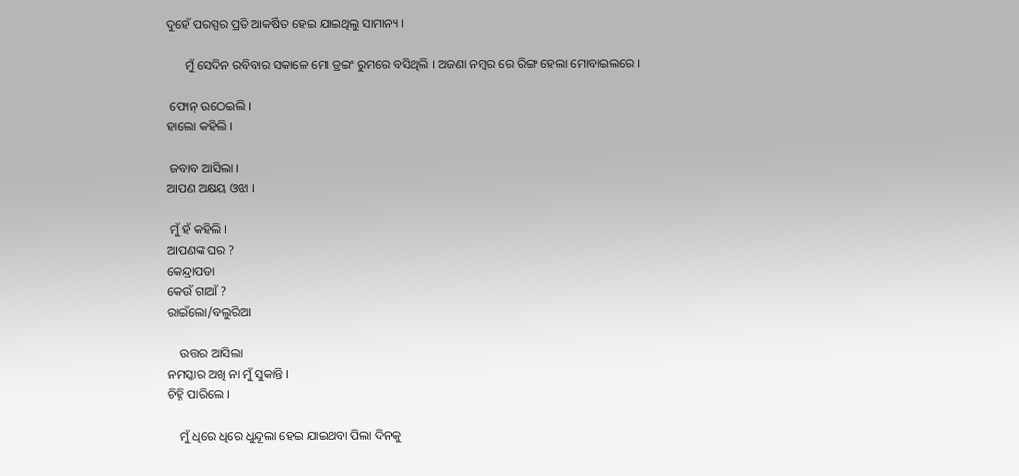ଦୁହେଁ ପରସ୍ପର ପ୍ରତି ଆକର୍ଷିତ ହେଇ ଯାଇଥିଲୁ ସାମାନ୍ୟ ।

      ମୁଁ ସେଦିନ ରବିବାର ସକାଳେ ମୋ ଡ୍ରଇଂ ରୁମରେ ବସିଥିଲି । ଅଜଣା ନମ୍ବର ରେ ରିଙ୍ଗ ହେଲା ମୋବାଇଲରେ ।

 ଫୋନ୍ ଉଠେଇଲି ।
ହାଲୋ କହିଲି ।

 ଜବାବ ଆସିଲା ।
ଆପଣ ଅକ୍ଷୟ ଓଝା ।

 ମୁଁ ହଁ କହିଲି ।
ଆପଣଙ୍କ ଘର ?
କେନ୍ଦ୍ରାପଡା
କେଉଁ ଗାଆଁ ?
ରାଇଁଲୋ/ବଲୁରିଆ

    ଉତ୍ତର ଆସିଲା
ନମସ୍କାର ଅଖି ନା ମୁଁ ସୁକାନ୍ତି ।
ଚିହ୍ନି ପାରିଲେ ।

    ମୁଁ ଧିରେ ଧିରେ ଧୁନ୍ଦୂଲା ହେଇ ଯାଇଥବା ପିଲା ଦିନକୁ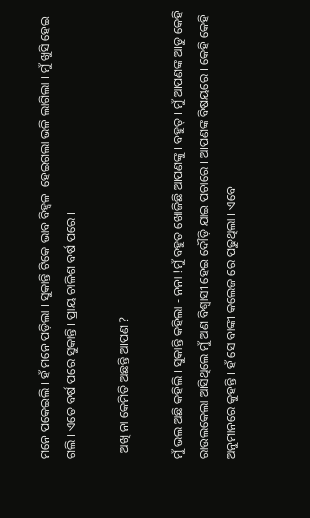ମନେ ପକେଇଲି । ହଁ ମନେ ପଡ଼ିଲା । ସୁକାନ୍ତି ଟିକେ ଭାବ ବିହ୍ୱଳ  ହେଇଗଲା ଭଳି ଲାଗିଲା । ମୁଁ ଖୁସି ହେଇ ଗଲି । ଏତେ ବର୍ଷ ପରେ ସୁକାନ୍ତି । ପ୍ରାୟ ଚାଳିଶ ବର୍ଷ ପରେ ।

  ଅଖି ନା କେମିତି ଅଛନ୍ତି ଆପଣ ?

ମୁଁ ଭଲ ଅଛି କହିଲି । ସୁକାନ୍ତି କହିଲା - ନନା !ମୁଁ ବହୁତ ଖୋଜିଛି ଆପଣଙ୍କୁ । ବହୁତ୍ । ମୁଁ ଆପଣଙ୍କ ଆଡୁ କେହି ରାଉଲକେଲା ଆସିଥିଲେ ମୁଁ ଅଣ ବିଶ୍ବାସୀ ହେଇ ଦୌଡ଼ି ଯାଇ ପଚାରେ । ଆପଣଙ୍କ ବିଷୟରେ । କେହି କେହି ଅନୁମାନରେ କୁହନ୍ତି । ହଁ ସେ ବାଙ୍କୀ କଲେଜ ରେ ପଢୁଥିଲା । ଏବେ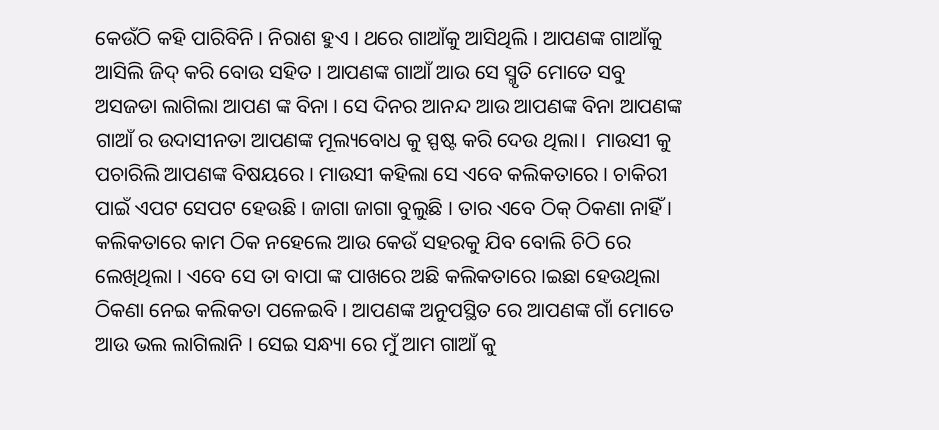କେଉଁଠି କହି ପାରିବିନି । ନିରାଶ ହୁଏ । ଥରେ ଗାଆଁକୁ ଆସିଥିଲି । ଆପଣଙ୍କ ଗାଆଁକୁ ଆସିଲି ଜିଦ୍ କରି ବୋଉ ସହିତ । ଆପଣଙ୍କ ଗାଆଁ ଆଉ ସେ ସ୍ମୃତି ମୋତେ ସବୁ ଅସଜଡା ଲାଗିଲା ଆପଣ ଙ୍କ ବିନା । ସେ ଦିନର ଆନନ୍ଦ ଆଉ ଆପଣଙ୍କ ବିନା ଆପଣଙ୍କ ଗାଆଁ ର ଉଦାସୀନତା ଆପଣଙ୍କ ମୂଲ୍ୟବୋଧ କୁ ସ୍ପଷ୍ଟ କରି ଦେଉ ଥିଲା।  ମାଉସୀ କୁ ପଚାରିଲି ଆପଣଙ୍କ ବିଷୟରେ । ମାଉସୀ କହିଲା ସେ ଏବେ କଲିକତାରେ । ଚାକିରୀ ପାଇଁ ଏପଟ ସେପଟ ହେଉଛି । ଜାଗା ଜାଗା ବୁଲୁଛି । ତାର ଏବେ ଠିକ୍ ଠିକଣା ନାହିଁ । କଲିକତାରେ କାମ ଠିକ ନହେଲେ ଆଉ କେଉଁ ସହରକୁ ଯିବ ବୋଲି ଚିଠି ରେ ଲେଖିଥିଲା । ଏବେ ସେ ତା ବାପା ଙ୍କ ପାଖରେ ଅଛି କଲିକତାରେ ।ଇଛା ହେଉଥିଲା ଠିକଣା ନେଇ କଲିକତା ପଳେଇବି । ଆପଣଙ୍କ ଅନୁପସ୍ଥିତ ରେ ଆପଣଙ୍କ ଗାଁ ମୋତେ ଆଉ ଭଲ ଲାଗିଲାନି । ସେଇ ସନ୍ଧ୍ୟା ରେ ମୁଁ ଆମ ଗାଆଁ କୁ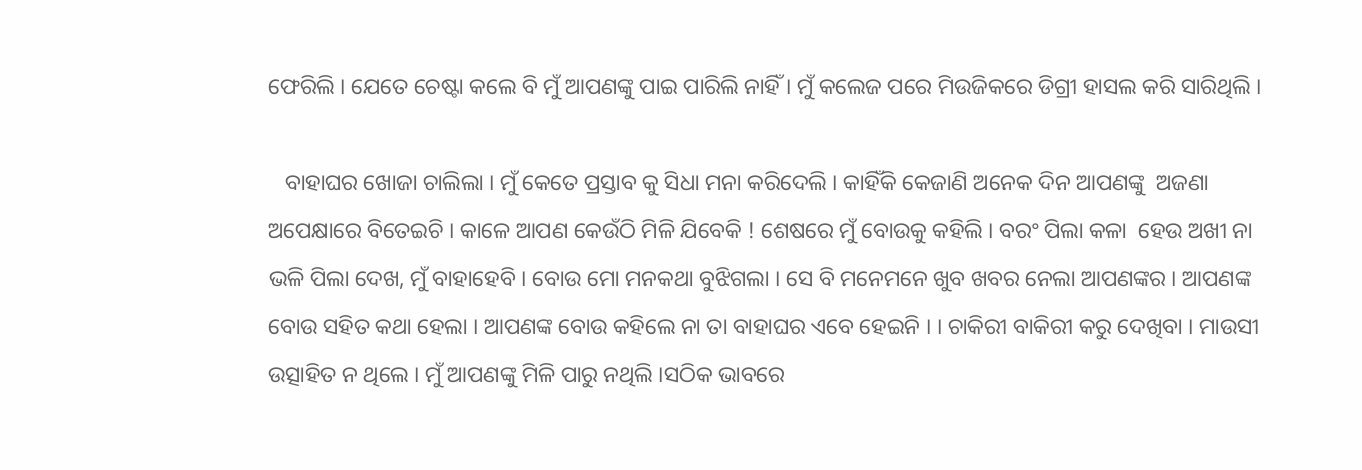ଫେରିଲି । ଯେତେ ଚେଷ୍ଟା କଲେ ବି ମୁଁ ଆପଣଙ୍କୁ ପାଇ ପାରିଲି ନାହିଁ । ମୁଁ କଲେଜ ପରେ ମିଉଜିକରେ ଡିଗ୍ରୀ ହାସଲ କରି ସାରିଥିଲି ।

   ବାହାଘର ଖୋଜା ଚାଲିଲା । ମୁଁ କେତେ ପ୍ରସ୍ତାବ କୁ ସିଧା ମନା କରିଦେଲି । କାହିଁକି କେଜାଣି ଅନେକ ଦିନ ଆପଣଙ୍କୁ  ଅଜଣା ଅପେକ୍ଷାରେ ବିତେଇଚି । କାଳେ ଆପଣ କେଉଁଠି ମିଳି ଯିବେକି ! ଶେଷରେ ମୁଁ ବୋଉକୁ କହିଲି । ବରଂ ପିଲା କଳା  ହେଉ ଅଖୀ ନା ଭଳି ପିଲା ଦେଖ, ମୁଁ ବାହାହେବି । ବୋଉ ମୋ ମନକଥା ବୁଝିଗଲା । ସେ ବି ମନେମନେ ଖୁବ ଖବର ନେଲା ଆପଣଙ୍କର । ଆପଣଙ୍କ ବୋଉ ସହିତ କଥା ହେଲା । ଆପଣଙ୍କ ବୋଉ କହିଲେ ନା ତା ବାହାଘର ଏବେ ହେଇନି । । ଚାକିରୀ ବାକିରୀ କରୁ ଦେଖିବା । ମାଉସୀ ଉତ୍ସାହିତ ନ ଥିଲେ । ମୁଁ ଆପଣଙ୍କୁ ମିଳି ପାରୁ ନଥିଲି ।ସଠିକ ଭାବରେ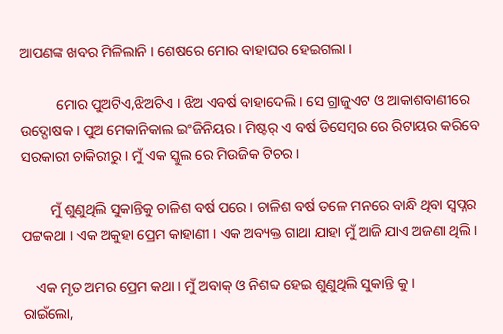ଆପଣଙ୍କ ଖବର ମିଳିଲାନି । ଶେଷରେ ମୋର ବାହାଘର ହେଇଗଲା ।

          ମୋର ପୁଅଟିଏ,ଝିଅଟିଏ । ଝିଅ ଏବର୍ଷ ବାହାଦେଲି । ସେ ଗ୍ରାଜୁଏଟ ଓ ଆକାଶବାଣୀରେ ଉଦ୍ଘୋଷକ । ପୁଅ ମେକାନିକାଲ ଇଂଜିନିୟର । ମିଷ୍ଟର୍ ଏ ବର୍ଷ ଡିସେମ୍ବର ରେ ରିଟାୟର କରିବେ ସରକାରୀ ଚାକିରୀରୁ । ମୁଁ ଏକ ସ୍କୁଲ ରେ ମିଉଜିକ ଟିଚର ।

        ମୁଁ ଶୁଣୁଥିଲି ସୁକାନ୍ତିକୁ ଚାଳିଶ ବର୍ଷ ପରେ । ଚାଳିଶ ବର୍ଷ ତଳେ ମନରେ ବାନ୍ଧି ଥିବା ସ୍ୱପ୍ନର ପଟ୍ଟକଥା । ଏକ ଅକୁହା ପ୍ରେମ କାହାଣୀ । ଏକ ଅବ୍ୟକ୍ତ ଗାଥା ଯାହା ମୁଁ ଆଜି ଯାଏ ଅଜଣା ଥିଲି।

    ଏକ ମୃତ ଅମର ପ୍ରେମ କଥା । ମୁଁ ଅବାକ୍ ଓ ନିଶବ୍ଦ ହେଇ ଶୁଣୁଥିଲି ସୁକାନ୍ତି କୁ ।
ରାଇଁଲୋ,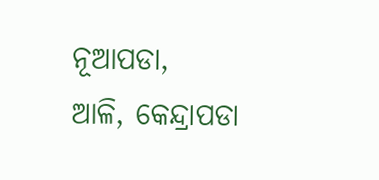ନୂଆପଡା,
ଆଳି, କେନ୍ଦ୍ରାପଡା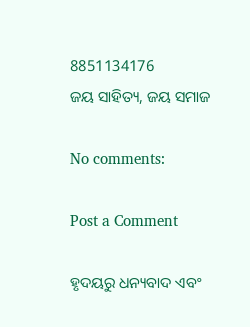8851134176
ଜୟ ସାହିତ୍ୟ, ଜୟ ସମାଜ

No comments:

Post a Comment

ହୃଦୟରୁ ଧନ୍ୟବାଦ ଏବଂ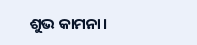ଶୁଭ କାମନା।